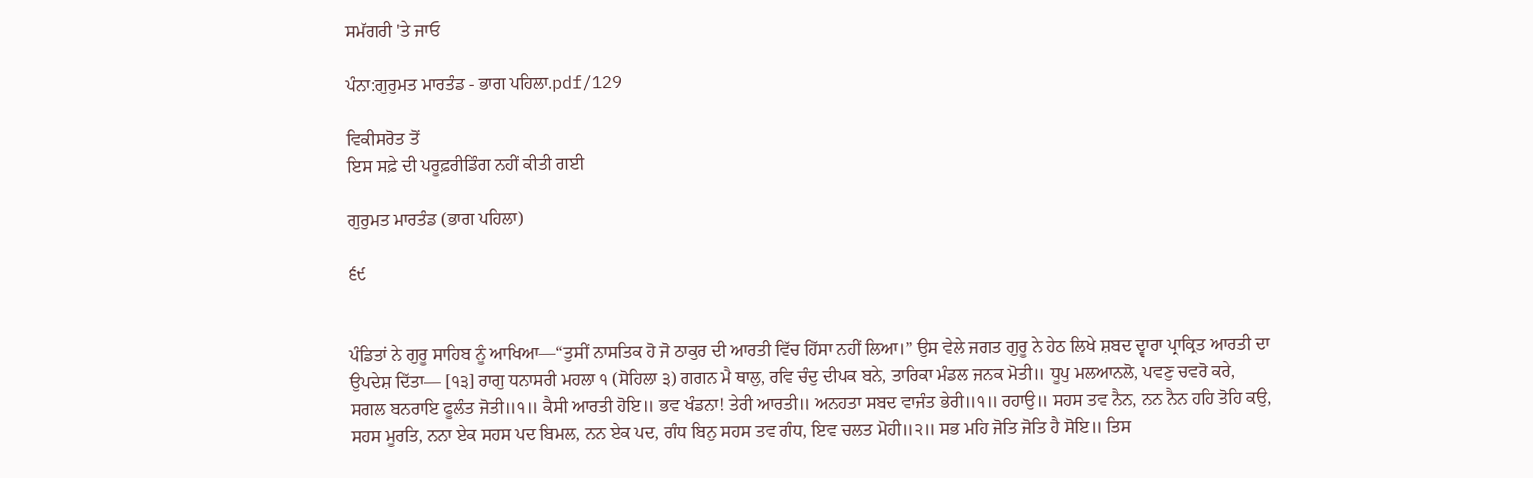ਸਮੱਗਰੀ 'ਤੇ ਜਾਓ

ਪੰਨਾ:ਗੁਰੁਮਤ ਮਾਰਤੰਡ - ਭਾਗ ਪਹਿਲਾ.pdf/129

ਵਿਕੀਸਰੋਤ ਤੋਂ
ਇਸ ਸਫ਼ੇ ਦੀ ਪਰੂਫ਼ਰੀਡਿੰਗ ਨਹੀਂ ਕੀਤੀ ਗਈ

ਗੁਰੁਮਤ ਮਾਰਤੰਡ (ਭਾਗ ਪਹਿਲਾ)

੬੯


ਪੰਡਿਤਾਂ ਨੇ ਗੁਰੂ ਸਾਹਿਬ ਨੂੰ ਆਖਿਆ—“ਤੁਸੀਂ ਨਾਸਤਿਕ ਹੋ ਜੋ ਠਾਕੁਰ ਦੀ ਆਰਤੀ ਵਿੱਚ ਹਿੱਸਾ ਨਹੀਂ ਲਿਆ।” ਉਸ ਵੇਲੇ ਜਗਤ ਗੁਰੂ ਨੇ ਹੇਠ ਲਿਖੇ ਸ਼ਬਦ ਦ੍ਵਾਰਾ ਪ੍ਰਾਕ੍ਰਿਤ ਆਰਤੀ ਦਾ ਉਪਦੇਸ਼ ਦਿੱਤਾ— [੧੩] ਰਾਗੁ ਧਨਾਸਰੀ ਮਹਲਾ ੧ (ਸੋਹਿਲਾ ੩) ਗਗਨ ਮੈ ਥਾਲੁ, ਰਵਿ ਚੰਦੁ ਦੀਪਕ ਬਨੇ, ਤਾਰਿਕਾ ਮੰਡਲ ਜਨਕ ਮੋਤੀ॥ ਧੂਪੁ ਮਲਆਨਲੋ, ਪਵਣੁ ਚਵਰੋ ਕਰੇ, ਸਗਲ ਬਨਰਾਇ ਫੂਲੰਤ ਜੋਤੀ॥੧॥ ਕੈਸੀ ਆਰਤੀ ਹੋਇ॥ ਭਵ ਖੰਡਨਾ! ਤੇਰੀ ਆਰਤੀ॥ ਅਨਹਤਾ ਸਬਦ ਵਾਜੰਤ ਭੇਰੀ॥੧॥ ਰਹਾਉ॥ ਸਹਸ ਤਵ ਨੈਨ, ਨਨ ਨੈਨ ਹਹਿ ਤੋਹਿ ਕਉ, ਸਹਸ ਮੂਰਤਿ, ਨਨਾ ਏਕ ਸਹਸ ਪਦ ਬਿਮਲ, ਨਨ ਏਕ ਪਦ, ਗੰਧ ਬਿਨੁ ਸਹਸ ਤਵ ਗੰਧ, ਇਵ ਚਲਤ ਮੋਹੀ॥੨॥ ਸਭ ਮਹਿ ਜੋਤਿ ਜੋਤਿ ਹੈ ਸੋਇ॥ ਤਿਸ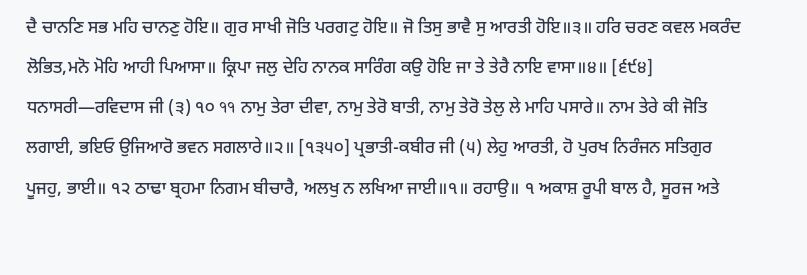ਦੈ ਚਾਨਣਿ ਸਭ ਮਹਿ ਚਾਨਣੁ ਹੋਇ॥ ਗੁਰ ਸਾਖੀ ਜੋਤਿ ਪਰਗਟੁ ਹੋਇ॥ ਜੋ ਤਿਸੁ ਭਾਵੈ ਸੁ ਆਰਤੀ ਹੋਇ॥੩॥ ਹਰਿ ਚਰਣ ਕਵਲ ਮਕਰੰਦ ਲੋਭਿਤ,ਮਨੋ ਮੋਹਿ ਆਹੀ ਪਿਆਸਾ॥ ਕ੍ਰਿਪਾ ਜਲੁ ਦੇਹਿ ਨਾਨਕ ਸਾਰਿੰਗ ਕਉ ਹੋਇ ਜਾ ਤੇ ਤੇਰੈ ਨਾਇ ਵਾਸਾ॥੪॥ [੬੯੪] ਧਨਾਸਰੀ—ਰਵਿਦਾਸ ਜੀ (੩) ੧੦ ११ ਨਾਮੁ ਤੇਰਾ ਦੀਵਾ, ਨਾਮੁ ਤੇਰੋ ਬਾਤੀ, ਨਾਮੁ ਤੇਰੋ ਤੇਲੁ ਲੇ ਮਾਹਿ ਪਸਾਰੇ॥ ਨਾਮ ਤੇਰੇ ਕੀ ਜੋਤਿ ਲਗਾਈ, ਭਇਓ ਉਜਿਆਰੋ ਭਵਨ ਸਗਲਾਰੇ॥੨॥ [੧੩੫੦] ਪ੍ਰਭਾਤੀ-ਕਬੀਰ ਜੀ (੫) ਲੇਹੁ ਆਰਤੀ, ਹੋ ਪੁਰਖ ਨਿਰੰਜਨ ਸਤਿਗੁਰ ਪੂਜਹੁ, ਭਾਈ॥ ੧੨ ਠਾਢਾ ਬ੍ਰਹਮਾ ਨਿਗਮ ਬੀਚਾਰੈ, ਅਲਖੁ ਨ ਲਖਿਆ ਜਾਈ॥੧॥ ਰਹਾਉ॥ ੧ ਅਕਾਸ਼ ਰੂਪੀ ਬਾਲ ਹੈ, ਸੂਰਜ ਅਤੇ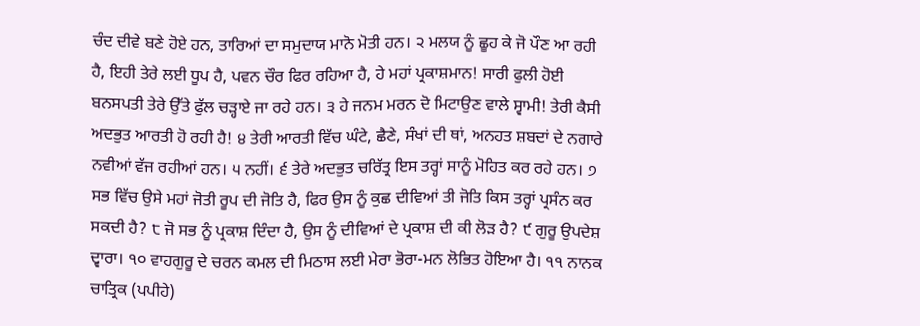ਚੰਦ ਦੀਵੇ ਬਣੇ ਹੋਏ ਹਨ, ਤਾਰਿਆਂ ਦਾ ਸਮੁਦਾਯ ਮਾਨੋ ਮੋਤੀ ਹਨ। ੨ ਮਲਯ ਨੂੰ ਛੂਹ ਕੇ ਜੋ ਪੌਣ ਆ ਰਹੀ ਹੈ, ਇਹੀ ਤੇਰੇ ਲਈ ਧੂਪ ਹੈ, ਪਵਨ ਚੌਰ ਫਿਰ ਰਹਿਆ ਹੈ, ਹੇ ਮਹਾਂ ਪ੍ਰਕਾਸ਼ਮਾਨ! ਸਾਰੀ ਫੁਲੀ ਹੋਈ ਬਨਸਪਤੀ ਤੇਰੇ ਉੱਤੇ ਫੁੱਲ ਚੜ੍ਹਾਏ ਜਾ ਰਹੇ ਹਨ। ੩ ਹੇ ਜਨਮ ਮਰਨ ਦੋ ਮਿਟਾਉਣ ਵਾਲੇ ਸ੍ਵਾਮੀ! ਤੇਰੀ ਕੈਸੀ ਅਦਭੁਤ ਆਰਤੀ ਹੋ ਰਹੀ ਹੈ! ੪ ਤੇਰੀ ਆਰਤੀ ਵਿੱਚ ਘੰਟੇ, ਛੈਣੇ, ਸੰਖਾਂ ਦੀ ਥਾਂ, ਅਨਹਤ ਸ਼ਬਦਾਂ ਦੇ ਨਗਾਰੇ ਨਵੀਆਂ ਵੱਜ ਰਹੀਆਂ ਹਨ। ੫ ਨਹੀਂ। ੬ ਤੇਰੇ ਅਦਭੁਤ ਚਰਿੱਤ੍ਰ ਇਸ ਤਰ੍ਹਾਂ ਸਾਨੂੰ ਮੋਹਿਤ ਕਰ ਰਹੇ ਹਨ। ੭ ਸਭ ਵਿੱਚ ਉਸੇ ਮਹਾਂ ਜੋਤੀ ਰੂਪ ਦੀ ਜੋਤਿ ਹੈ, ਫਿਰ ਉਸ ਨੂੰ ਕੁਛ ਦੀਵਿਆਂ ਤੀ ਜੋਤਿ ਕਿਸ ਤਰ੍ਹਾਂ ਪ੍ਰਸੰਨ ਕਰ ਸਕਦੀ ਹੈ? ੮ ਜੋ ਸਭ ਨੂੰ ਪ੍ਰਕਾਸ਼ ਦਿੰਦਾ ਹੈ, ਉਸ ਨੂੰ ਦੀਵਿਆਂ ਦੇ ਪ੍ਰਕਾਸ਼ ਦੀ ਕੀ ਲੋੜ ਹੈ? ੯ ਗੁਰੂ ਉਪਦੇਸ਼ ਦ੍ਵਾਰਾ। ੧੦ ਵਾਹਗੁਰੂ ਦੇ ਚਰਨ ਕਮਲ ਦੀ ਮਿਠਾਸ ਲਈ ਮੇਰਾ ਭੋਰਾ-ਮਨ ਲੋਭਿਤ ਹੋਇਆ ਹੈ। ੧੧ ਨਾਨਕ ਚਾਤ੍ਰਿਕ (ਪਪੀਹੇ)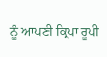ਨੂੰ ਆਪਣੀ ਕ੍ਰਿਪਾ ਰੂਪੀ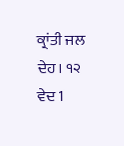ਕ੍ਰਾਂਤੀ ਜਲ ਦੇਹ। ੧੨ ਵੇਦ 1